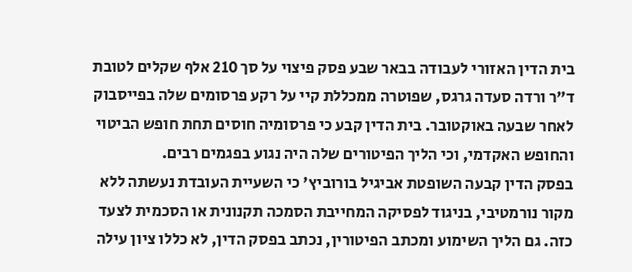בית הדין האזורי לעבודה בבאר שבע פסק פיצוי על סך 210 אלף שקלים לטובת ד"ר ורדה סעדה גרגס, שפוטרה ממכללת קיי על רקע פרסומים שלה בפייסבוק לאחר שבעה באוקטובר. בית הדין קבע כי פרסומיה חוסים תחת חופש הביטוי והחופש האקדמי, וכי הליך הפיטורים שלה היה נגוע בפגמים רבים.
בפסק הדין קבעה השופטת אביגיל בורוביץ' כי השעיית העובדת נעשתה ללא מקור נורמטיבי, בניגוד לפסיקה המחייבת הסמכה תקנונית או הסכמית לצעד כזה. גם הליך השימוע ומכתב הפיטורין, נכתב בפסק הדין, לא כללו ציון עילה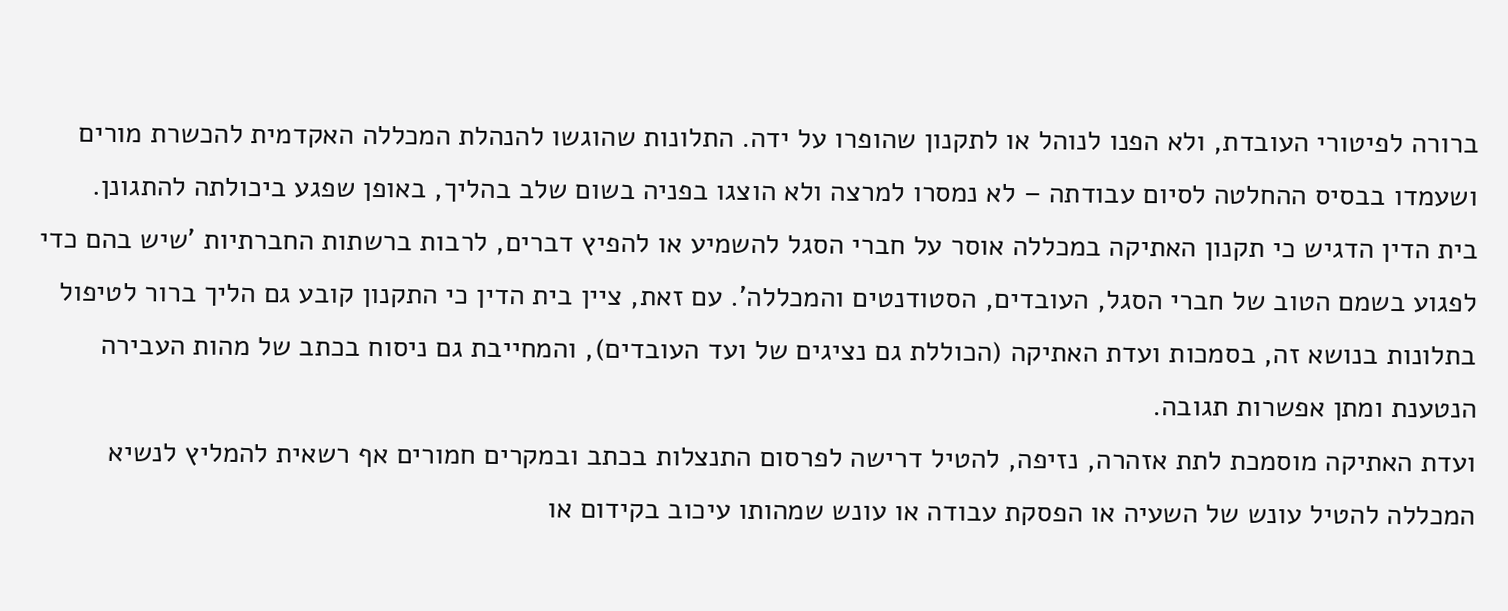ברורה לפיטורי העובדת, ולא הפנו לנוהל או לתקנון שהופרו על ידה. התלונות שהוגשו להנהלת המכללה האקדמית להכשרת מורים ושעמדו בבסיס ההחלטה לסיום עבודתה – לא נמסרו למרצה ולא הוצגו בפניה בשום שלב בהליך, באופן שפגע ביכולתה להתגונן.
בית הדין הדגיש כי תקנון האתיקה במכללה אוסר על חברי הסגל להשמיע או להפיץ דברים, לרבות ברשתות החברתיות 'שיש בהם כדי לפגוע בשמם הטוב של חברי הסגל, העובדים, הסטודנטים והמכללה'. עם זאת, ציין בית הדין כי התקנון קובע גם הליך ברור לטיפול בתלונות בנושא זה, בסמכות ועדת האתיקה (הכוללת גם נציגים של ועד העובדים), והמחייבת גם ניסוח בכתב של מהות העבירה הנטענת ומתן אפשרות תגובה.
ועדת האתיקה מוסמכת לתת אזהרה, נזיפה, להטיל דרישה לפרסום התנצלות בכתב ובמקרים חמורים אף רשאית להמליץ לנשיא המכללה להטיל עונש של השעיה או הפסקת עבודה או עונש שמהותו עיכוב בקידום או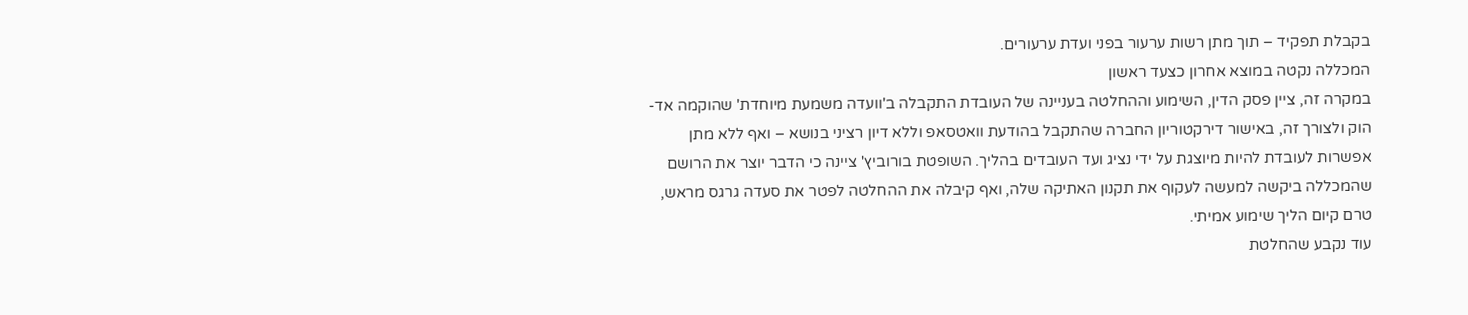בקבלת תפקיד – תוך מתן רשות ערעור בפני ועדת ערעורים.
המכללה נקטה במוצא אחרון כצעד ראשון
במקרה זה, ציין פסק הדין, השימוע וההחלטה בעניינה של העובדת התקבלה ב'וועדה משמעת מיוחדת' שהוקמה אד-הוק ולצורך זה, באישור דירקטוריון החברה שהתקבל בהודעת וואטסאפ וללא דיון רציני בנושא – ואף ללא מתן אפשרות לעובדת להיות מיוצגת על ידי נציג ועד העובדים בהליך. השופטת בורוביץ' ציינה כי הדבר יוצר את הרושם שהמכללה ביקשה למעשה לעקוף את תקנון האתיקה שלה, ואף קיבלה את ההחלטה לפטר את סעדה גרגס מראש, טרם קיום הליך שימוע אמיתי.
עוד נקבע שהחלטת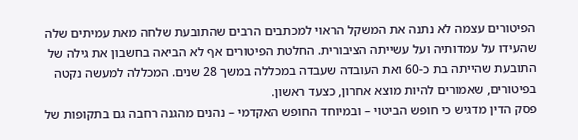הפיטורים עצמה לא נתנה את המשקל הראוי למכתבים הרבים שהתובעת שלחה מאת עמיתים שלה שהעידו על עמדותיה ועל עשייתה הציבורית. החלטת הפיטורים אף לא הביאה בחשבון את גילה של התובעת שהייתה בת כ-60 ואת העובדה שעבדה במכללה במשך 28 שנים. המכללה למעשה נקטה בפיטורים, שאמורים להיות מוצא אחרון, כצעד ראשון.
פסק הדין מדגיש כי חופש הביטוי – ובמיוחד החופש האקדמי – נהנים מהגנה רחבה גם בתקופות של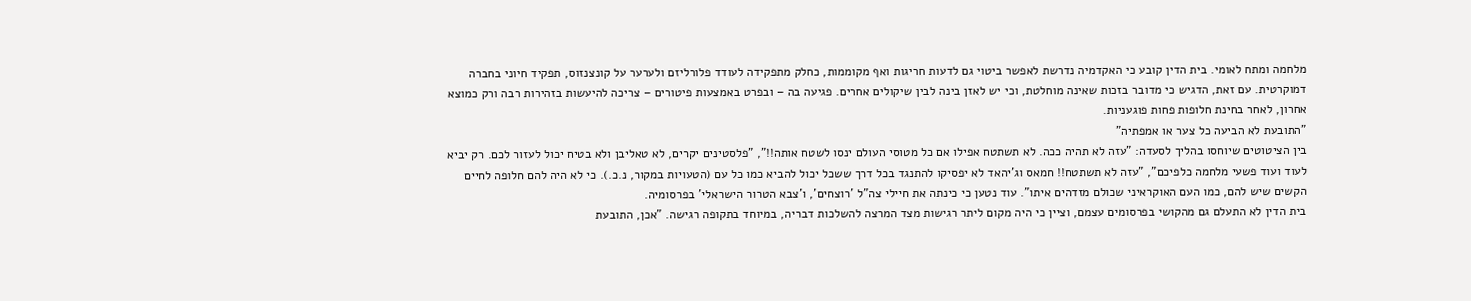מלחמה ומתח לאומי. בית הדין קובע כי האקדמיה נדרשת לאפשר ביטוי גם לדעות חריגות ואף מקוממות, כחלק מתפקידה לעודד פלורליזם ולערער על קונצנזוס, תפקיד חיוני בחברה דמוקרטית. עם זאת, הדגיש כי מדובר בזכות שאינה מוחלטת, וכי יש לאזן בינה לבין שיקולים אחרים. פגיעה בה – ובפרט באמצעות פיטורים – צריכה להיעשות בזהירות רבה ורק כמוצא אחרון, לאחר בחינת חלופות פחות פוגעניות.
"התובעת לא הביעה כל צער או אמפתיה"
בין הציטוטים שיוחסו בהליך לסעדה: "עזה לא תהיה ככה. לא תשתטח אפילו אם כל מטוסי העולם ינסו לשטח אותה!!", "פלסטינים יקרים, לא טאליבן ולא בטיח יכול לעזור לכם. רק יביא לעוד ועוד פשעי מלחמה כלפיכם", "עזה לא תשתטח!! חמאס וג'יהאד לא יפסיקו להתנגד בכל דרך ששכל יכול להביא כמו כל עם (הטעויות במקור, נ.כ.). כי לא היה להם חלופה לחיים הקשים שיש להם, כמו העם האוקראיני שכולם מזדהים איתו". עוד נטען כי כינתה את חיילי צה"ל 'רוצחים', ו'צבא הטרור הישראלי' בפרסומיה.
בית הדין לא התעלם גם מהקושי בפרסומים עצמם, וציין כי היה מקום ליתר רגישות מצד המרצה להשלכות דבריה, במיוחד בתקופה רגישה. "אכן, התובעת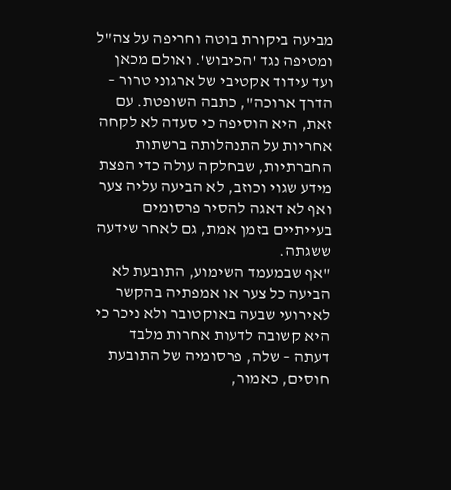מביעה ביקורת בוטה וחריפה על צה"ל ומטיפה נגד 'הכיבוש'. ואולם מכאן ועד עידוד אקטיבי של ארגוני טרור – הדרך ארוכה", כתבה השופטת. עם זאת, היא הוסיפה כי סעדה לא לקחה אחריות על התנהלותה ברשתות החברתיות, שבחלקה עולה כדי הפצת מידע שגוי וכוזב, לא הביעה עליה צער ואף לא דאגה להסיר פרסומים בעייתיים בזמן אמת, גם לאחר שידעה ששגתה.
"אף שבמעמד השימוע, התובעת לא הביעה כל צער או אמפתיה בהקשר לאירועי שבעה באוקטובר ולא ניכר כי היא קשובה לדעות אחרות מלבד דעתה – שלה, פרסומיה של התובעת חוסים, כאמור,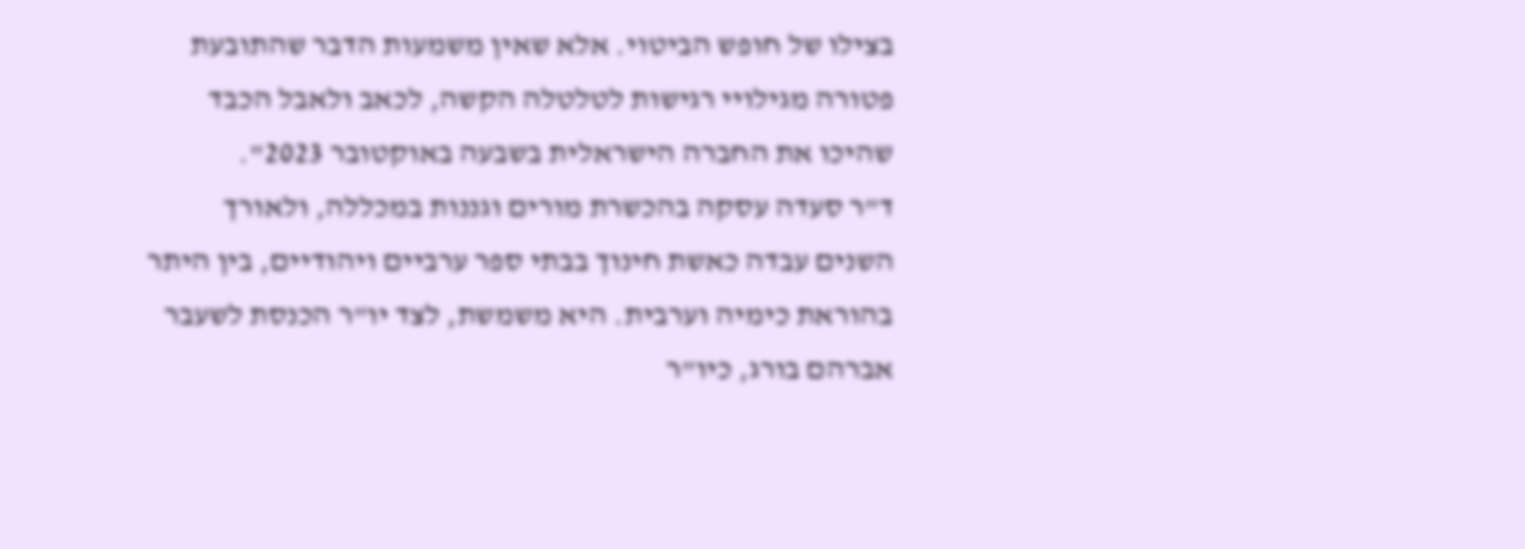בצילו של חופש הביטוי. אלא שאין משמעות הדבר שהתובעת פטורה מגילויי רגישות לטלטלה הקשה, לכאב ולאבל הכבד שהיכו את החברה הישראלית בשבעה באוקטובר 2023".
ד"ר סעדה עסקה בהכשרת מורים וגננות במכללה, ולאורך השנים עבדה כאשת חינוך בבתי ספר ערביים ויהודיים, בין היתר בהוראת כימיה וערבית. היא משמשת, לצד יו"ר הכנסת לשעבר אברהם בורג, כיו"ר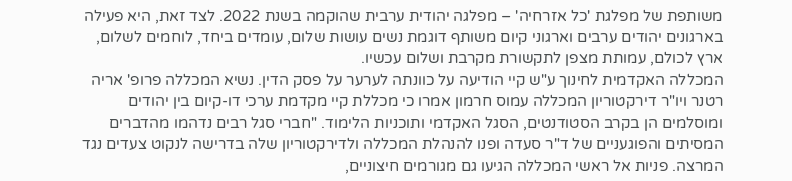משותפת של מפלגת 'כל אזרחיה' – מפלגה יהודית ערבית שהוקמה בשנת 2022. לצד זאת, היא פעילה בארגונים יהודים ערבים וארגוני קיום משותף דוגמת נשים עושות שלום, עומדים ביחד, לוחמים לשלום, ארץ לכולם, עמותת מצפן לתקשורת מקרבת ושלום עכשיו.
המכללה האקדמית לחינוך ע"ש קיי הודיעה על כוונתה לערער על פסק הדין. נשיא המכללה פרופ' אריה רטנר ויו"ר דירקטוריון המכללה עמוס חרמון אמרו כי מכללת קיי מקדמת ערכי דו-קיום בין יהודים ומוסלמים הן בקרב הסטודנטים, הסגל האקדמי ותוכניות הלימוד. "חברי סגל רבים נדהמו מהדברים המסיתים והפוגעניים של ד"ר סעדה ופנו להנהלת המכללה ולדירקטוריון שלה בדרישה לנקוט צעדים נגד המרצה. פניות אל ראשי המכללה הגיעו גם מגורמים חיצוניים,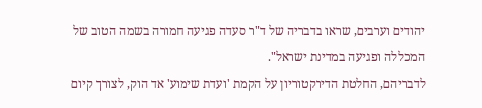יהודים וערבים, שראו בדבריה של ד"ר סעדה פגיעה חמורה בשמה הטוב של המכללה ופגיעה במדינת ישראל".
לדבריהם, החלטת הדירקטוריון על הקמת 'ועדת שימוע' אד הוק, לצורך קיום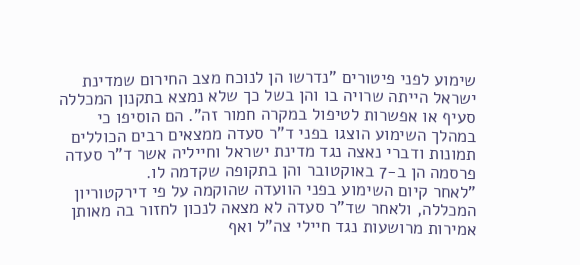שימוע לפני פיטורים "נדרשו הן לנוכח מצב החירום שמדינת ישראל הייתה שרויה בו והן בשל כך שלא נמצא בתקנון המכללה סעיף או אפשרות לטיפול במקרה חמור זה". הם הוסיפו כי במהלך השימוע הוצגו בפני ד"ר סעדה ממצאים רבים הכוללים תמונות ודברי נאצה נגד מדינת ישראל וחייליה אשר ד"ר סעדה פרסמה הן ב-7 באוקטובר והן בתקופה שקדמה לו.
"לאחר קיום השימוע בפני הוועדה שהוקמה על פי דירקטוריון המכללה, ולאחר שד"ר סעדה לא מצאה לנכון לחזור בה מאותן אמירות מרושעות נגד חיילי צה"ל ואף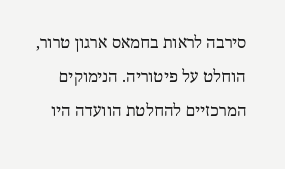סירבה לראות בחמאס ארגון טרור, הוחלט על פיטוריה. הנימוקים המרכזיים להחלטת הוועדה היו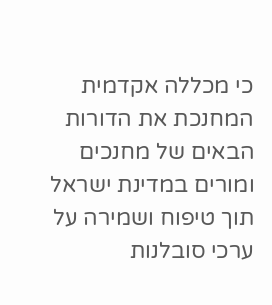כי מכללה אקדמית המחנכת את הדורות הבאים של מחנכים ומורים במדינת ישראל תוך טיפוח ושמירה על ערכי סובלנות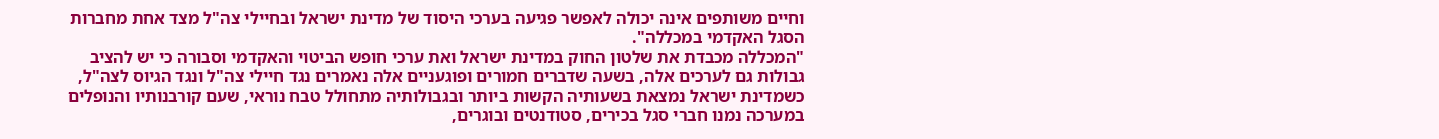וחיים משותפים אינה יכולה לאפשר פגיעה בערכי היסוד של מדינת ישראל ובחיילי צה"ל מצד אחת מחברות הסגל האקדמי במכללה".
"המכללה מכבדת את שלטון החוק במדינת ישראל ואת ערכי חופש הביטוי והאקדמי וסבורה כי יש להציב גבולות גם לערכים אלה, בשעה שדברים חמורים ופוגעניים אלה נאמרים נגד חיילי צה"ל ונגד הגיוס לצה"ל, כשמדינת ישראל נמצאת בשעותיה הקשות ביותר ובגבולותיה מתחולל טבח נוראי, שעם קורבנותיו והנופלים במערכה נמנו חברי סגל בכירים, סטודנטים ובוגרים,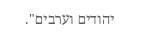יהודים וערבים".